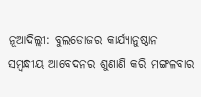ନୂଆଦିଲ୍ଲୀ: ବୁଲଡୋଜର କାର୍ଯ୍ୟାନୁଷ୍ଠାନ ସମ୍ବନ୍ଧୀୟ ଆବେଦନର ଶୁଣାଣି କରି ମଙ୍ଗଳବାର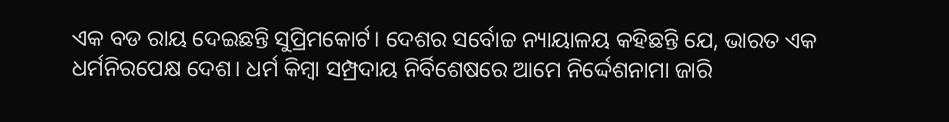ଏକ ବଡ ରାୟ ଦେଇଛନ୍ତି ସୁପ୍ରିମକୋର୍ଟ। ଦେଶର ସର୍ବୋଚ୍ଚ ନ୍ୟାୟାଳୟ କହିଛନ୍ତି ଯେ, ଭାରତ ଏକ ଧର୍ମନିରପେକ୍ଷ ଦେଶ। ଧର୍ମ କିମ୍ବା ସମ୍ପ୍ରଦାୟ ନିର୍ବିଶେଷରେ ଆମେ ନିର୍ଦ୍ଦେଶନାମା ଜାରି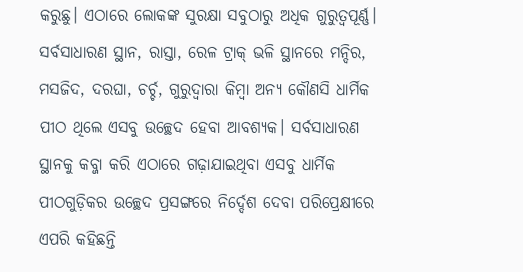କରୁଛୁ। ଏଠାରେ ଲୋକଙ୍କ ସୁରକ୍ଷା ସବୁଠାରୁ ଅଧିକ ଗୁରୁତ୍ୱପୂର୍ଣ୍ଣ। ସର୍ବସାଧାରଣ ସ୍ଥାନ, ରାସ୍ତା, ରେଳ ଟ୍ରାକ୍ ଭଳି ସ୍ଥାନରେ ମନ୍ଦିର, ମସଜିଦ, ଦରଘା, ଚର୍ଚ୍ଚ, ଗୁରୁଦ୍ୱାରା କିମ୍ବା ଅନ୍ୟ କୌଣସି ଧାର୍ମିକ ପୀଠ ଥିଲେ ଏସବୁ ଉଚ୍ଛେଦ ହେବା ଆବଶ୍ୟକ। ସର୍ବସାଧାରଣ ସ୍ଥାନକୁ କବ୍ଜା କରି ଏଠାରେ ଗଢ଼ାଯାଇଥିବା ଏସବୁ ଧାର୍ମିକ ପୀଠଗୁଡ଼ିକର ଉଚ୍ଛେଦ ପ୍ରସଙ୍ଗରେ ନିର୍ଦ୍ଦେଶ ଦେବା ପରିପ୍ରେକ୍ଷୀରେ ଏପରି କହିଛନ୍ତି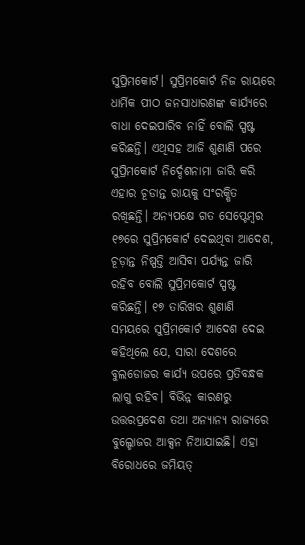ସୁପ୍ରିମକୋର୍ଟ। ସୁପ୍ରିମକୋର୍ଟ ନିଜ ରାୟରେ ଧାର୍ମିକ ପୀଠ ଜନସାଧାରଣଙ୍କ କାର୍ଯ୍ୟରେ ବାଧା ଦେଇପାରିବ ନାହିଁ ବୋଲି ସ୍ପଷ୍ଟ କରିଛନ୍ତି। ଏଥିସହ ଆଜି ଶୁଣାଣି ପରେ ସୁପ୍ରିମକୋର୍ଟ ନିର୍ଦ୍ଦେଶନାମା ଜାରି କରି ଏହାର ଚୂଡାନ୍ତ ରାୟକୁ ସଂରକ୍ଷିତ ରଖିଛନ୍ତି। ଅନ୍ୟପକ୍ଷେ ଗତ ସେପ୍ଟେମ୍ବର ୧୭ରେ ସୁପ୍ରିମକୋର୍ଟ ଦେଇଥିବା ଆଦେଶ, ଚୂଡ଼ାନ୍ତ ନିଷ୍ପତ୍ତି ଆସିବା ପର୍ଯ୍ୟନ୍ତ ଜାରି ରହିବ ବୋଲି ସୁପ୍ରିମକୋର୍ଟ ସ୍ପଷ୍ଟ କରିଛନ୍ତି। ୧୭ ତାରିଖର ଶୁଣାଣି ସମୟରେ ସୁପ୍ରିମକୋର୍ଟ ଆଦେଶ ଦେଇ କହିଥିଲେ ଯେ, ସାରା ଦେଶରେ ବୁଲଡୋଜର କାର୍ଯ୍ୟ ଉପରେ ପ୍ରତିବନ୍ଧକ ଲାଗୁ ରହିବ। ବିଭିନ୍ନ କାରଣରୁ ଉତ୍ତରପ୍ରଦେଶ ତଥା ଅନ୍ୟାନ୍ୟ ରାଜ୍ୟରେ ବୁଲ୍ଡୋଜର ଆକ୍ସନ ନିଆଯାଇଛି। ଏହା ବିରୋଧରେ ଜମିୟତ୍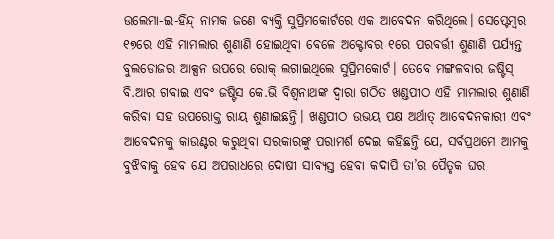ଉଲେମା-ଇ-ହିନ୍ଦ୍ ନାମକ ଜଣେ ବ୍ୟକ୍ତି ସୁପ୍ରିମକୋର୍ଟରେ ଏକ ଆବେଦନ କରିଥିଲେ। ସେପ୍ଟେମ୍ବର ୧୭ରେ ଏହି ମାମଲାର ଶୁଣାଣି ହୋଇଥିବା ବେଳେ ଅକ୍ଟୋବର ୧ରେ ପରବର୍ତ୍ତୀ ଶୁଣାଣି ପର୍ଯ୍ୟନ୍ତ ବୁଲଡୋଜର ଆକ୍ସନ ଉପରେ ରୋକ୍ ଲଗାଇଥିଲେ ସୁପ୍ରିମକୋର୍ଟ। ତେବେ ମଙ୍ଗଳବାର ଜଷ୍ଟିସ୍ ବି.ଆର ଗବାଇ ଏବଂ ଜଷ୍ଟିସ କେ.ଭି ବିଶ୍ୱନାଥଙ୍କ ଦ୍ୱାରା ଗଠିତ ଖଣ୍ଡପୀଠ ଏହି ମାମଲାର ଶୁଣାଣି କରିବା ସହ ଉପରୋକ୍ତ ରାୟ ଶୁଣାଇଛନ୍ତି। ଖଣ୍ଡପୀଠ ଉଭୟ ପକ୍ଷ ଅର୍ଥାତ୍ ଆବେଦନକାରୀ ଏବଂ ଆବେଦନକୁ କାଉଣ୍ଟର କରୁଥିବା ସରକାରଙ୍କୁ ପରାମର୍ଶ ଦେଇ କହିଛନ୍ତି ଯେ, ସର୍ବପ୍ରଥମେ ଆମକୁ ବୁଝିବାକୁ ହେବ ଯେ ଅପରାଧରେ ଦୋଷୀ ସାବ୍ୟସ୍ତ ହେବା କଦାପି ତା’ର ପୈତୃକ ଘର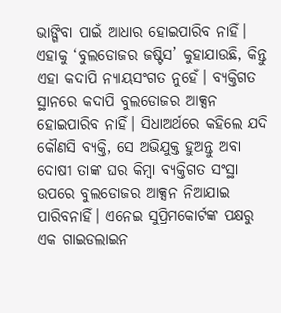ଭାଙ୍ଗିବା ପାଇଁ ଆଧାର ହୋଇପାରିବ ନାହିଁ। ଏହାକୁ ‘ବୁଲଡୋଜର ଜଷ୍ଟିସ’ କୁହାଯାଉଛି, କିନ୍ତୁ ଏହା କଦାପି ନ୍ୟାୟସଂଗତ ନୁହେଁ। ବ୍ୟକ୍ତିଗତ ସ୍ଥାନରେ କଦାପି ବୁଲଡୋଜର ଆକ୍ସନ ହୋଇପାରିବ ନାହିଁ। ସିଧାଅର୍ଥରେ କହିଲେ ଯଦି କୌଣସି ବ୍ୟକ୍ତି, ସେ ଅଭିଯୁକ୍ତ ହୁଅନ୍ତୁ ଅବା ଦୋଷୀ ତାଙ୍କ ଘର କିମ୍ବା ବ୍ୟକ୍ତିଗତ ସଂସ୍ଥା ଉପରେ ବୁଲଡୋଜର ଆକ୍ସନ ନିଆଯାଇ ପାରିବନାହିଁ। ଏନେଇ ସୁପ୍ରିମକୋର୍ଟଙ୍କ ପକ୍ଷରୁ ଏକ ଗାଇଡଲାଇନ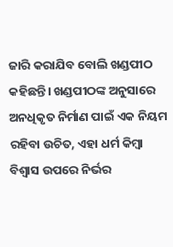ଜାରି କରାଯିବ ବୋଲି ଖଣ୍ଡପୀଠ କହିଛନ୍ତି। ଖଣ୍ଡପୀଠଙ୍କ ଅନୁସାରେ ଅନଧିକୃତ ନିର୍ମାଣ ପାଇଁ ଏକ ନିୟମ ରହିବା ଉଚିତ, ଏହା ଧର୍ମ କିମ୍ବା ବିଶ୍ୱାସ ଉପରେ ନିର୍ଭର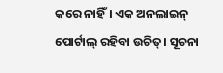କରେ ନାହିଁ। ଏକ ଅନଲାଇନ୍ ପୋର୍ଟାଲ୍ ରହିବା ଉଚିତ୍। ସୂଚନା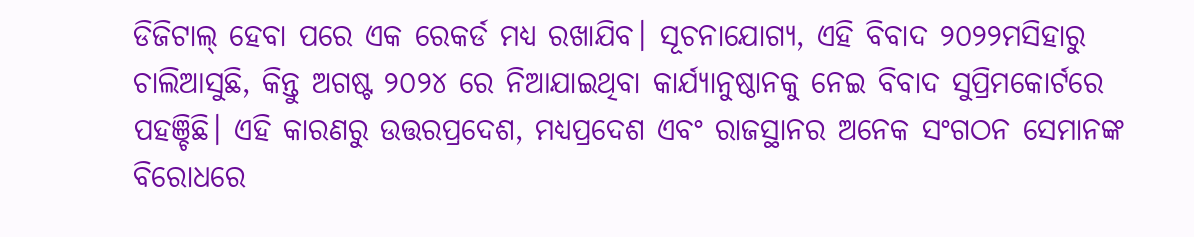ଡିଜିଟାଲ୍ ହେବା ପରେ ଏକ ରେକର୍ଡ ମଧ୍ୟ ରଖାଯିବ। ସୂଚନାଯୋଗ୍ୟ, ଏହି ବିବାଦ ୨୦୨୨ମସିହାରୁ ଚାଲିଆସୁଛି, କିନ୍ତୁ ଅଗଷ୍ଟ ୨୦୨୪ ରେ ନିଆଯାଇଥିବା କାର୍ଯ୍ୟାନୁଷ୍ଠାନକୁ ନେଇ ବିବାଦ ସୁପ୍ରିମକୋର୍ଟରେ ପହଞ୍ଚିଛି। ଏହି କାରଣରୁ ଉତ୍ତରପ୍ରଦେଶ, ମଧ୍ୟପ୍ରଦେଶ ଏବଂ ରାଜସ୍ଥାନର ଅନେକ ସଂଗଠନ ସେମାନଙ୍କ ବିରୋଧରେ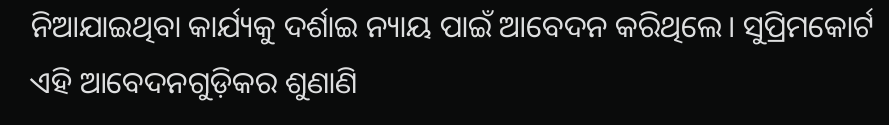ନିଆଯାଇଥିବା କାର୍ଯ୍ୟକୁ ଦର୍ଶାଇ ନ୍ୟାୟ ପାଇଁ ଆବେଦନ କରିଥିଲେ। ସୁପ୍ରିମକୋର୍ଟ ଏହି ଆବେଦନଗୁଡ଼ିକର ଶୁଣାଣି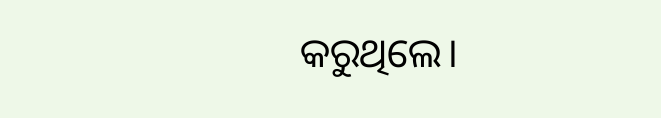କରୁଥିଲେ।